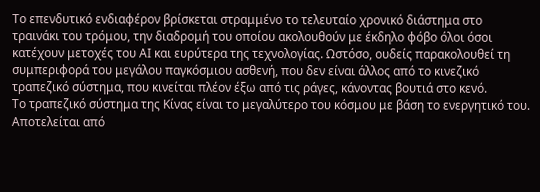Το επενδυτικό ενδιαφέρον βρίσκεται στραμμένο το τελευταίο χρονικό διάστημα στο τραινάκι του τρόμου, την διαδρομή του οποίου ακολουθούν με έκδηλο φόβο όλοι όσοι κατέχουν μετοχές του ΑΙ και ευρύτερα της τεχνολογίας. Ωστόσο, ουδείς παρακολουθεί τη συμπεριφορά του μεγάλου παγκόσμιου ασθενή, που δεν είναι άλλος από το κινεζικό τραπεζικό σύστημα, που κινείται πλέον έξω από τις ράγες, κάνοντας βουτιά στο κενό.
Το τραπεζικό σύστημα της Κίνας είναι το μεγαλύτερο του κόσμου με βάση το ενεργητικό του. Αποτελείται από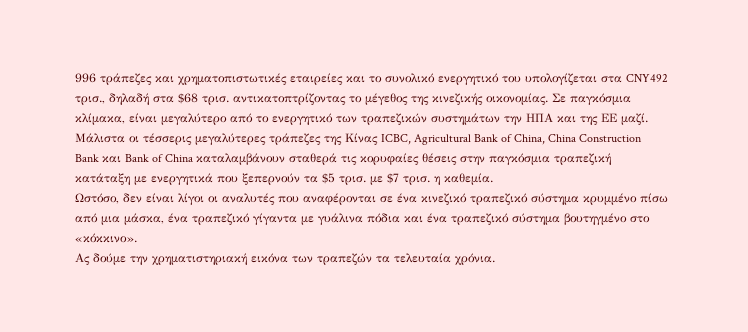996 τράπεζες και χρηματοπιστωτικές εταιρείες και το συνολικό ενεργητικό του υπολογίζεται στα CNY492 τρισ., δηλαδή στα $68 τρισ. αντικατοπτρίζοντας το μέγεθος της κινεζικής οικονομίας. Σε παγκόσμια κλίμακα, είναι μεγαλύτερο από το ενεργητικό των τραπεζικών συστημάτων την ΗΠΑ και της ΕΕ μαζί.
Μάλιστα οι τέσσερις μεγαλύτερες τράπεζες της Κίνας ICBC, Agricultural Bank of China, China Construction Bank και Bank of China καταλαμβάνουν σταθερά τις κορυφαίες θέσεις στην παγκόσμια τραπεζική κατάταξη με ενεργητικά που ξεπερνούν τα $5 τρισ. με $7 τρισ. η καθεμία.
Ωστόσο, δεν είναι λίγοι οι αναλυτές που αναφέρονται σε ένα κινεζικό τραπεζικό σύστημα κρυμμένο πίσω από μια μάσκα, ένα τραπεζικό γίγαντα με γυάλινα πόδια και ένα τραπεζικό σύστημα βουτηγμένο στο «κόκκινο».
Ας δούμε την χρηματιστηριακή εικόνα των τραπεζών τα τελευταία χρόνια.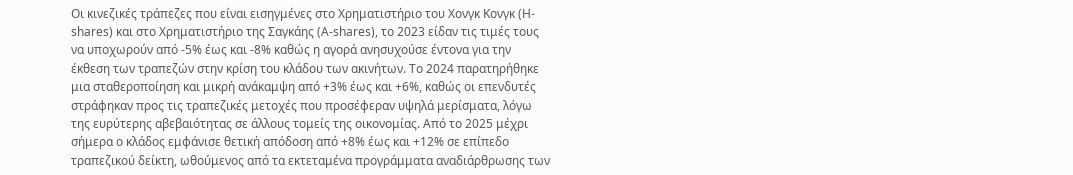Οι κινεζικές τράπεζες που είναι εισηγμένες στο Χρηματιστήριο του Χονγκ Κονγκ (H-shares) και στο Χρηματιστήριο της Σαγκάης (A-shares), το 2023 είδαν τις τιμές τους να υποχωρούν από -5% έως και -8% καθώς η αγορά ανησυχούσε έντονα για την έκθεση των τραπεζών στην κρίση του κλάδου των ακινήτων. Το 2024 παρατηρήθηκε μια σταθεροποίηση και μικρή ανάκαμψη από +3% έως και +6%, καθώς οι επενδυτές στράφηκαν προς τις τραπεζικές μετοχές που προσέφεραν υψηλά μερίσματα, λόγω της ευρύτερης αβεβαιότητας σε άλλους τομείς της οικονομίας. Από το 2025 μέχρι σήμερα ο κλάδος εμφάνισε θετική απόδοση από +8% έως και +12% σε επίπεδο τραπεζικού δείκτη, ωθούμενος από τα εκτεταμένα προγράμματα αναδιάρθρωσης των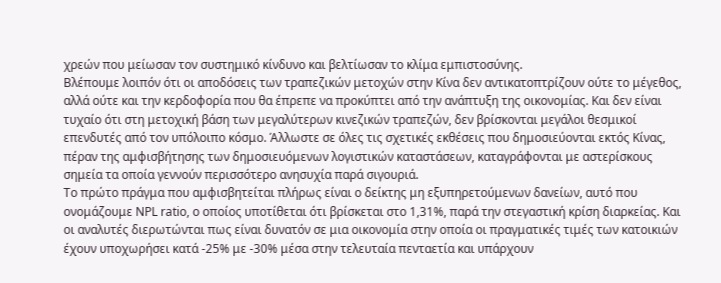χρεών που μείωσαν τον συστημικό κίνδυνο και βελτίωσαν το κλίμα εμπιστοσύνης.
Βλέπουμε λοιπόν ότι οι αποδόσεις των τραπεζικών μετοχών στην Κίνα δεν αντικατοπτρίζουν ούτε το μέγεθος, αλλά ούτε και την κερδοφορία που θα έπρεπε να προκύπτει από την ανάπτυξη της οικονομίας. Και δεν είναι τυχαίο ότι στη μετοχική βάση των μεγαλύτερων κινεζικών τραπεζών, δεν βρίσκονται μεγάλοι θεσμικοί επενδυτές από τον υπόλοιπο κόσμο. Άλλωστε σε όλες τις σχετικές εκθέσεις που δημοσιεύονται εκτός Κίνας, πέραν της αμφισβήτησης των δημοσιευόμενων λογιστικών καταστάσεων, καταγράφονται με αστερίσκους σημεία τα οποία γεννούν περισσότερο ανησυχία παρά σιγουριά.
Το πρώτο πράγμα που αμφισβητείται πλήρως είναι ο δείκτης μη εξυπηρετούμενων δανείων, αυτό που ονομάζουμε NPL ratio, ο οποίος υποτίθεται ότι βρίσκεται στο 1,31%, παρά την στεγαστική κρίση διαρκείας. Και οι αναλυτές διερωτώνται πως είναι δυνατόν σε μια οικονομία στην οποία οι πραγματικές τιμές των κατοικιών έχουν υποχωρήσει κατά -25% με -30% μέσα στην τελευταία πενταετία και υπάρχουν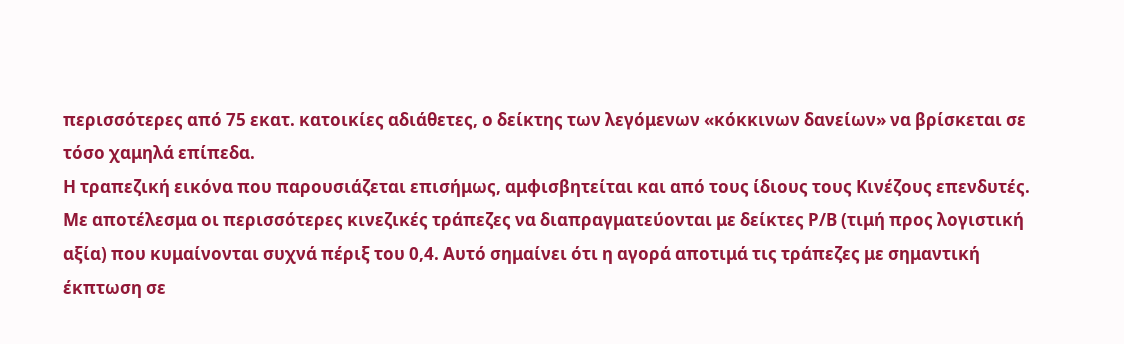περισσότερες από 75 εκατ. κατοικίες αδιάθετες, ο δείκτης των λεγόμενων «κόκκινων δανείων» να βρίσκεται σε τόσο χαμηλά επίπεδα.
Η τραπεζική εικόνα που παρουσιάζεται επισήμως, αμφισβητείται και από τους ίδιους τους Κινέζους επενδυτές. Με αποτέλεσμα οι περισσότερες κινεζικές τράπεζες να διαπραγματεύονται με δείκτες P/B (τιμή προς λογιστική αξία) που κυμαίνονται συχνά πέριξ του 0,4. Αυτό σημαίνει ότι η αγορά αποτιμά τις τράπεζες με σημαντική έκπτωση σε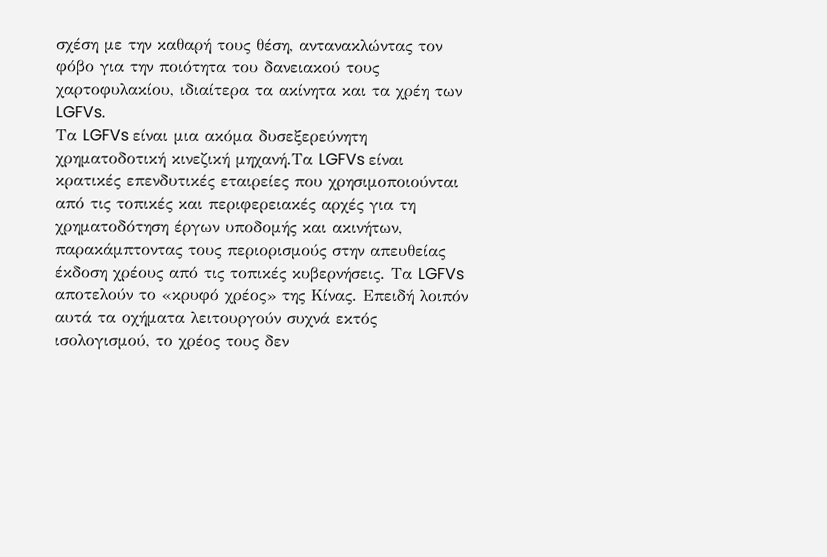σχέση με την καθαρή τους θέση, αντανακλώντας τον φόβο για την ποιότητα του δανειακού τους χαρτοφυλακίου, ιδιαίτερα τα ακίνητα και τα χρέη των LGFVs.
Τα LGFVs είναι μια ακόμα δυσεξερεύνητη χρηματοδοτική κινεζική μηχανή.Τα LGFVs είναι κρατικές επενδυτικές εταιρείες που χρησιμοποιούνται από τις τοπικές και περιφερειακές αρχές για τη χρηματοδότηση έργων υποδομής και ακινήτων, παρακάμπτοντας τους περιορισμούς στην απευθείας έκδοση χρέους από τις τοπικές κυβερνήσεις. Τα LGFVs αποτελούν το «κρυφό χρέος» της Κίνας. Επειδή λοιπόν αυτά τα οχήματα λειτουργούν συχνά εκτός ισολογισμού, το χρέος τους δεν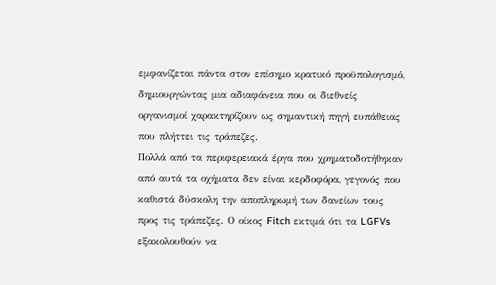εμφανίζεται πάντα στον επίσημο κρατικό προϋπολογισμό, δημιουργώντας μια αδιαφάνεια που οι διεθνείς οργανισμοί χαρακτηρίζουν ως σημαντική πηγή ευπάθειας που πλήττει τις τράπεζες.
Πολλά από τα περιφερειακά έργα που χρηματοδοτήθηκαν από αυτά τα οχήματα δεν είναι κερδοφόρα, γεγονός που καθιστά δύσκολη την αποπληρωμή των δανείων τους προς τις τράπεζες. Ο οίκος Fitch εκτιμά ότι τα LGFVs εξακολουθούν να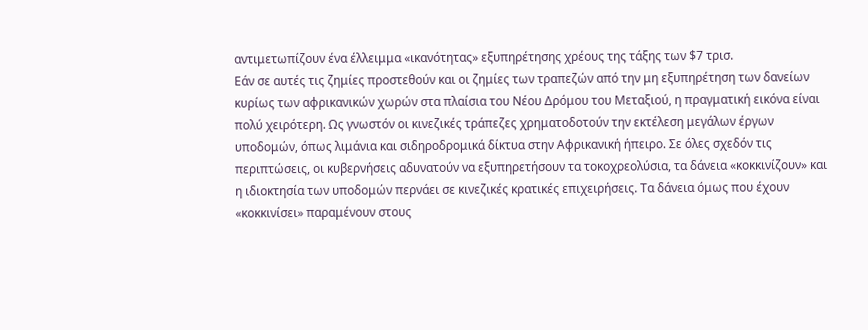αντιμετωπίζουν ένα έλλειμμα «ικανότητας» εξυπηρέτησης χρέους της τάξης των $7 τρισ.
Εάν σε αυτές τις ζημίες προστεθούν και οι ζημίες των τραπεζών από την μη εξυπηρέτηση των δανείων κυρίως των αφρικανικών χωρών στα πλαίσια του Νέου Δρόμου του Μεταξιού, η πραγματική εικόνα είναι πολύ χειρότερη. Ως γνωστόν οι κινεζικές τράπεζες χρηματοδοτούν την εκτέλεση μεγάλων έργων υποδομών, όπως λιμάνια και σιδηροδρομικά δίκτυα στην Αφρικανική ήπειρο. Σε όλες σχεδόν τις περιπτώσεις, οι κυβερνήσεις αδυνατούν να εξυπηρετήσουν τα τοκοχρεολύσια, τα δάνεια «κοκκινίζουν» και η ιδιοκτησία των υποδομών περνάει σε κινεζικές κρατικές επιχειρήσεις. Τα δάνεια όμως που έχουν «κοκκινίσει» παραμένουν στους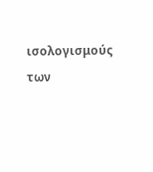ισολογισμούς των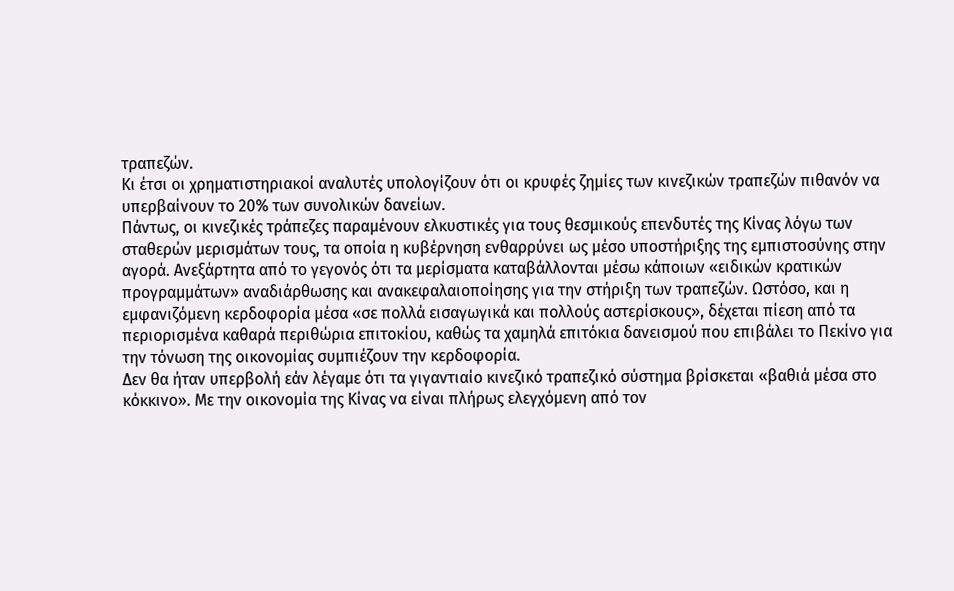τραπεζών.
Κι έτσι οι χρηματιστηριακοί αναλυτές υπολογίζουν ότι οι κρυφές ζημίες των κινεζικών τραπεζών πιθανόν να υπερβαίνουν το 20% των συνολικών δανείων.
Πάντως, οι κινεζικές τράπεζες παραμένουν ελκυστικές για τους θεσμικούς επενδυτές της Κίνας λόγω των σταθερών μερισμάτων τους, τα οποία η κυβέρνηση ενθαρρύνει ως μέσο υποστήριξης της εμπιστοσύνης στην αγορά. Ανεξάρτητα από το γεγονός ότι τα μερίσματα καταβάλλονται μέσω κάποιων «ειδικών κρατικών προγραμμάτων» αναδιάρθωσης και ανακεφαλαιοποίησης για την στήριξη των τραπεζών. Ωστόσο, και η εμφανιζόμενη κερδοφορία μέσα «σε πολλά εισαγωγικά και πολλούς αστερίσκους», δέχεται πίεση από τα περιορισμένα καθαρά περιθώρια επιτοκίου, καθώς τα χαμηλά επιτόκια δανεισμού που επιβάλει το Πεκίνο για την τόνωση της οικονομίας συμπιέζουν την κερδοφορία.
Δεν θα ήταν υπερβολή εάν λέγαμε ότι τα γιγαντιαίο κινεζικό τραπεζικό σύστημα βρίσκεται «βαθιά μέσα στο κόκκινο». Με την οικονομία της Κίνας να είναι πλήρως ελεγχόμενη από τον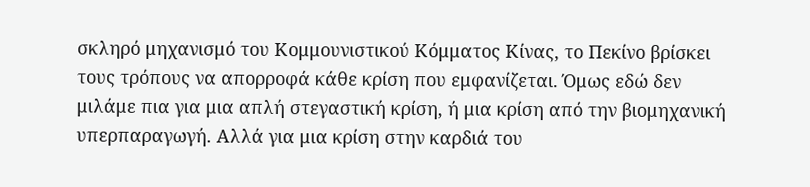σκληρό μηχανισμό του Κομμουνιστικού Κόμματος Κίνας, το Πεκίνο βρίσκει τους τρόπους να απορροφά κάθε κρίση που εμφανίζεται. Όμως εδώ δεν μιλάμε πια για μια απλή στεγαστική κρίση, ή μια κρίση από την βιομηχανική υπερπαραγωγή. Αλλά για μια κρίση στην καρδιά του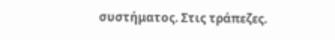συστήματος. Στις τράπεζες.